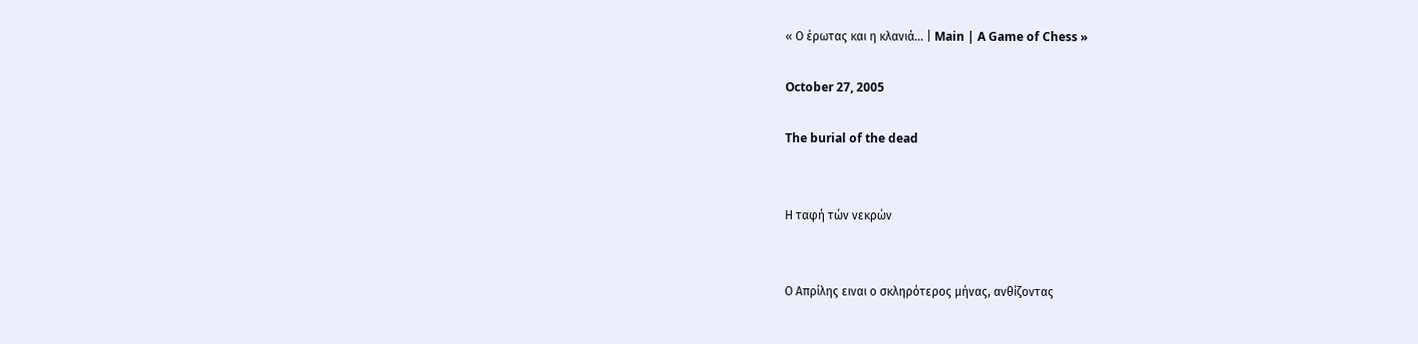« Ο έρωτας και η κλανιά... | Main | A Game of Chess »

October 27, 2005

The burial of the dead


Η ταφή τών νεκρών


Ο Απρίλης ειναι ο σκληρότερος μήνας, ανθίζοντας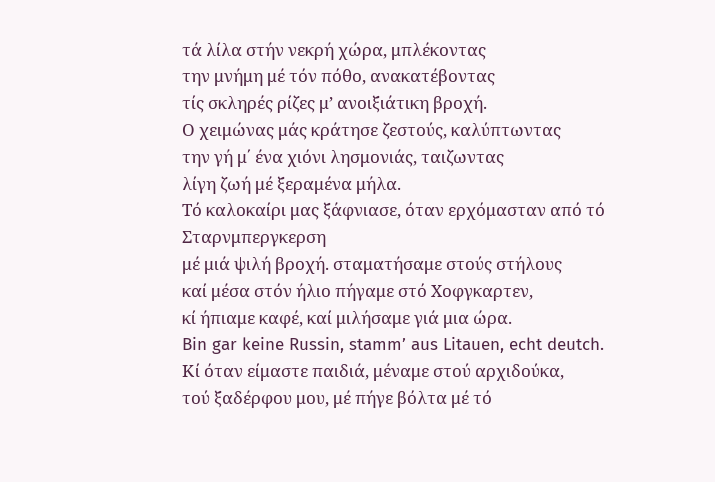τά λίλα στήν νεκρή χώρα, μπλέκοντας
την μνήμη μέ τόν πόθο, ανακατέβοντας
τίς σκληρές ρίζες μ’ ανοιξιάτικη βροχή.
Ο χειμώνας μάς κράτησε ζεστούς, καλύπτωντας
την γή μ΄ ένα χιόνι λησμονιάς, ταιζωντας
λίγη ζωή μέ ξεραμένα μήλα.
Τό καλοκαίρι μας ξάφνιασε, όταν ερχόμασταν από τό Σταρνμπεργκερση
μέ μιά ψιλή βροχή. σταματήσαμε στούς στήλους
καί μέσα στόν ήλιο πήγαμε στό Χοφγκαρτεν,
κί ήπιαμε καφέ, καί μιλήσαμε γιά μια ώρα.
Bin gar keine Russin, stamm’ aus Litauen, echt deutch.
Κί όταν είμαστε παιδιά, μέναμε στού αρχιδούκα,
τού ξαδέρφου μου, μέ πήγε βόλτα μέ τό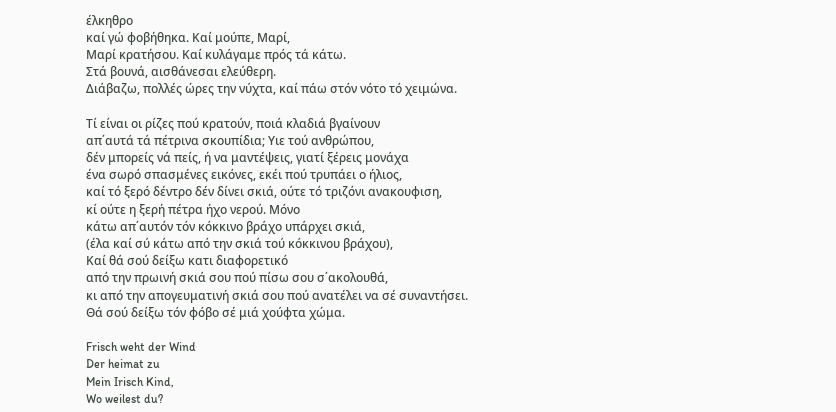έλκηθρο
καί γώ φοβήθηκα. Καί μούπε, Μαρί,
Μαρί κρατήσου. Καί κυλάγαμε πρός τά κάτω.
Στά βουνά, αισθάνεσαι ελεύθερη.
Διάβαζω, πολλές ώρες την νύχτα, καί πάω στόν νότο τό χειμώνα.

Τί είναι οι ρίζες πού κρατούν, ποιά κλαδιά βγαίνουν
απ΄αυτά τά πέτρινα σκουπίδια; Υιε τού ανθρώπου,
δέν μπορείς νά πείς, ή να μαντέψεις, γιατί ξέρεις μονάχα
ένα σωρό σπασμένες εικόνες, εκέι πού τρυπάει ο ήλιος,
καί τό ξερό δέντρο δέν δίνει σκιά, ούτε τό τριζόνι ανακουφιση,
κί ούτε η ξερή πέτρα ήχο νερού. Μόνο
κάτω απ΄αυτόν τόν κόκκινο βράχο υπάρχει σκιά,
(έλα καί σύ κάτω από την σκιά τού κόκκινου βράχου),
Καί θά σού δείξω κατι διαφορετικό
από την πρωινή σκιά σου πού πίσω σου σ΄ακολουθά,
κι από την απογευματινή σκιά σου πού ανατέλει να σέ συναντήσει.
Θά σού δείξω τόν φόβο σέ μιά χούφτα χώμα.

Frisch weht der Wind
Der heimat zu
Mein Ιrisch Kind,
Wo weilest du?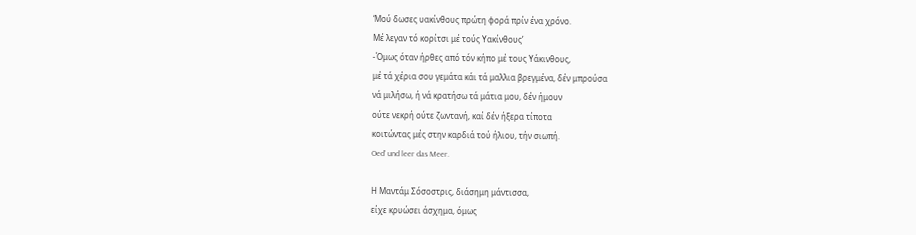‘Μού δωσες υακίνθους πρώτη φορά πρίν ένα χρόνο.
Μέ λεγαν τό κορίτσι μέ τούς Υακίνθους’
-Όμως όταν ήρθες από τόν κήπο μέ τους Υάκινθους,
μέ τά χέρια σου γεμάτα κάι τά μαλλια βρεγμένα, δέν μπρούσα
νά μιλήσω, ή νά κρατήσω τά μάτια μου, δέν ήμουν
ούτε νεκρή ούτε ζωντανή, καί δέν ήξερα τίποτα
κοιτώντας μές στην καρδιά τού ήλιου, τήν σιωπή.
Oed’ und leer das Meer.

Η Μαντάμ Σόσοστρις, διάσημη μάντισσα,
είχε κρυώσει άσχημα, όμως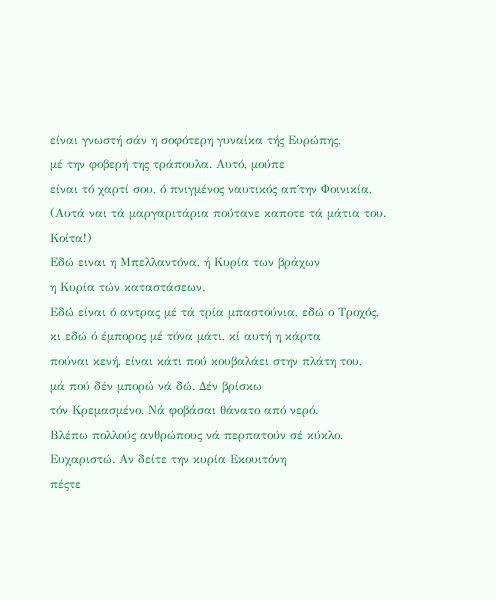είναι γνωστή σάν η σοφότερη γυναίκα τής Ευρώπης,
μέ την φοβερή της τράπουλα. Αυτό, μούπε
είναι τό χαρτί σου, ό πνιγμένος ναυτικός απ΄την Φοινικία,
(Αυτά ναι τά μαργαριτάρια πούτανε καποτε τά μάτια του. Κοίτα!)
Εδώ ειναι η Μπελλαντόνα, ή Κυρία των βράχων
η Κυρία τών καταστάσεων.
Εδώ είναι ό αντρας μέ τά τρία μπαστούνια, εδώ ο Τροχός,
κι εδώ ό έμπορος μέ τόνα μάτι, κί αυτή η κάρτα
πούναι κενή, είναι κάτι πού κουβαλάει στην πλάτη του,
μά πού δέν μπορώ νά δώ. Δέν βρίσκω
τόν Κρεμασμένο. Νά φοβάσαι θάνατο από νερό.
Βλέπω πολλούς ανθρώπους νά περπατούν σέ κύκλο.
Ευχαριστώ. Αν δείτε την κυρία Εκουιτόνη
πέςτε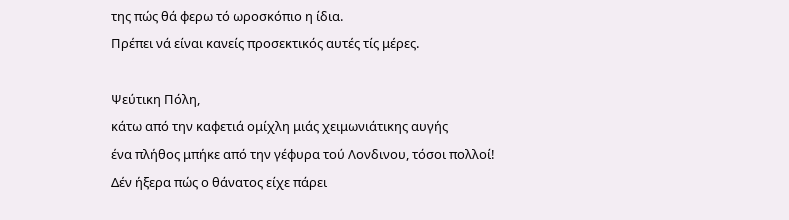της πώς θά φερω τό ωροσκόπιο η ίδια.
Πρέπει νά είναι κανείς προσεκτικός αυτές τίς μέρες.

Ψεύτικη Πόλη,
κάτω από την καφετιά ομίχλη μιάς χειμωνιάτικης αυγής
ένα πλήθος μπήκε από την γέφυρα τού Λονδινου, τόσοι πολλοί!
Δέν ήξερα πώς ο θάνατος είχε πάρει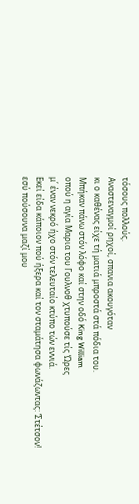τόσους πολλούς.
Αναστεναγμοί ρηχοί, σπανια ακουγόταν
κι ο καθένας είχε τή ματιά μπροστά στά πόδια του.
Μπήκαν πάνω στόν λόφο καί στην οδό King William
οπού η αγία Μαρια του Γουλνοθ χτυπούσε τίς ‘Ωρες
μ΄ έναν νεκρό ήχο στόν τελευταίο κτύπο τών εννιά.
Εκεί είδα κάποιον πού ήξερα καί τον σταμάτησα φωνάζωντας: ‘Στέτσον!
εσύ πούσουνα μαζί μου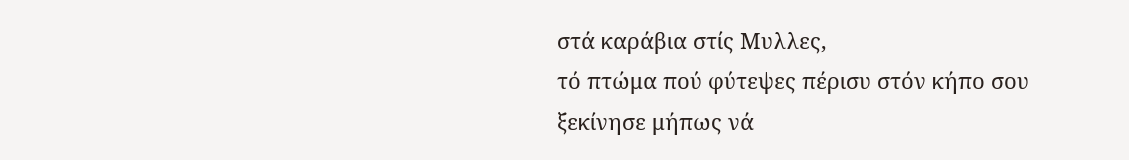στά καράβια στίς Μυλλες,
τό πτώμα πού φύτεψες πέρισυ στόν κήπο σου
ξεκίνησε μήπως νά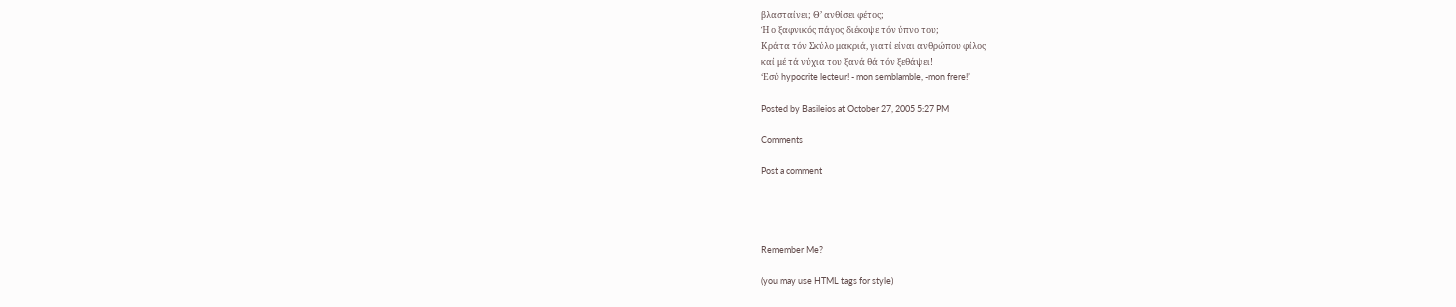βλασταίνει; Θ’ ανθίσει φέτος;
Ή ο ξαφνικός πάγος διέκοψε τόν ύπνο του;
Κράτα τόν Σκύλο μακριά, γιατί είναι ανθρώπου φίλος
καί μέ τά νύχια του ξανά θά τόν ξεθάψει!
‘Εσύ hypocrite lecteur! - mon semblamble, -mon frere!’

Posted by Basileios at October 27, 2005 5:27 PM

Comments

Post a comment




Remember Me?

(you may use HTML tags for style)